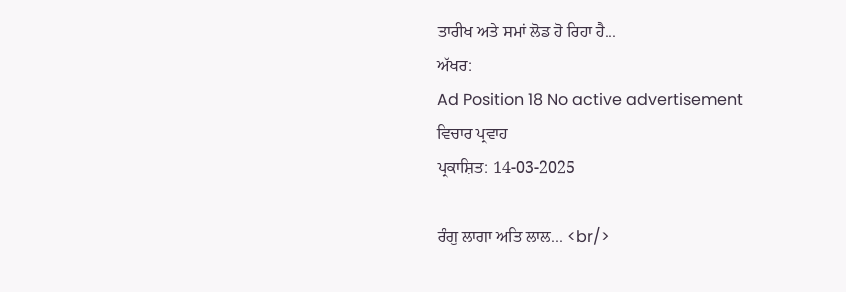ਤਾਰੀਖ ਅਤੇ ਸਮਾਂ ਲੋਡ ਹੋ ਰਿਹਾ ਹੈ...
ਅੱਖਰ:
Ad Position 18 No active advertisement
ਵਿਚਾਰ ਪ੍ਰਵਾਹ
ਪ੍ਰਕਾਸ਼ਿਤ: 14-03-2025

ਰੰਗੁ ਲਾਗਾ ਅਤਿ ਲਾਲ... <br/>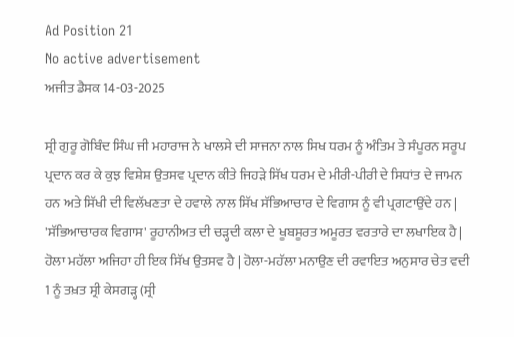Ad Position 21
No active advertisement
ਅਜੀਤ ਡੈਸਕ 14-03-2025

ਸ੍ਰੀ ਗੁਰੂ ਗੋਬਿੰਦ ਸਿੰਘ ਜੀ ਮਹਾਰਾਜ ਨੇ ਖਾਲਸੇ ਦੀ ਸਾਜਨਾ ਨਾਲ ਸਿਖ ਧਰਮ ਨੂੰ ਅੰਤਿਮ ਤੇ ਸੰਪੂਰਨ ਸਰੂਪ ਪ੍ਰਦਾਨ ਕਰ ਕੇ ਕੁਝ ਵਿਸ਼ੇਸ਼ ਉਤਸਵ ਪ੍ਰਦਾਨ ਕੀਤੇ ਜਿਹੜੇ ਸਿੱਖ ਧਰਮ ਦੇ ਮੀਰੀ-ਪੀਰੀ ਦੇ ਸਿਧਾਂਤ ਦੇ ਜਾਮਨ ਹਨ ਅਤੇ ਸਿੱਖੀ ਦੀ ਵਿਲੱਖਣਤਾ ਦੇ ਹਵਾਲੇ ਨਾਲ ਸਿੱਖ ਸੱਭਿਆਚਾਰ ਦੇ ਵਿਗਾਸ ਨੂੰ ਵੀ ਪ੍ਰਗਟਾਉਂਦੇ ਹਨ | 'ਸੱਭਿਆਚਾਰਕ ਵਿਗਾਸ' ਰੂਹਾਨੀਅਤ ਦੀ ਚੜ੍ਹਦੀ ਕਲਾ ਦੇ ਖੂਬਸੂਰਤ ਅਮੂਰਤ ਵਰਤਾਰੇ ਦਾ ਲਖਾਇਕ ਹੈ | ਹੋਲਾ ਮਹੱਲਾ ਅਜਿਹਾ ਹੀ ਇਕ ਸਿੱਖ ਉਤਸਵ ਹੈ | ਹੋਲਾ-ਮਹੱਲਾ ਮਨਾਉਣ ਦੀ ਰਵਾਇਤ ਅਨੁਸਾਰ ਚੇਤ ਵਦੀ 1 ਨੂੰ ਤਖ਼ਤ ਸ੍ਰੀ ਕੇਸਗੜ੍ਹ (ਸ੍ਰੀ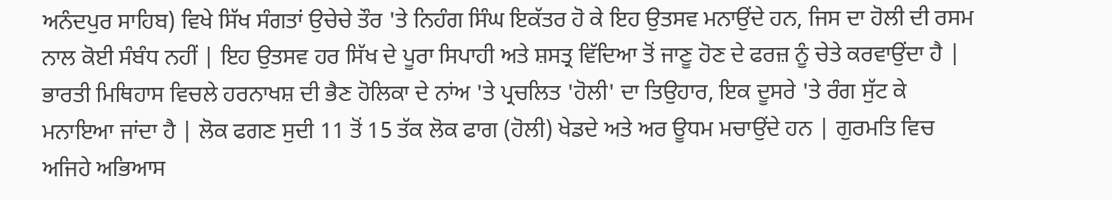ਅਨੰਦਪੁਰ ਸਾਹਿਬ) ਵਿਖੇ ਸਿੱਖ ਸੰਗਤਾਂ ਉਚੇਚੇ ਤੌਰ 'ਤੇ ਨਿਹੰਗ ਸਿੰਘ ਇਕੱਤਰ ਹੋ ਕੇ ਇਹ ਉਤਸਵ ਮਨਾਉਂਦੇ ਹਨ, ਜਿਸ ਦਾ ਹੋਲੀ ਦੀ ਰਸਮ ਨਾਲ ਕੋਈ ਸੰਬੰਧ ਨਹੀਂ | ਇਹ ਉਤਸਵ ਹਰ ਸਿੱਖ ਦੇ ਪੂਰਾ ਸਿਪਾਹੀ ਅਤੇ ਸ਼ਸਤ੍ਰ ਵਿੱਦਿਆ ਤੋਂ ਜਾਣੂ ਹੋਣ ਦੇ ਫਰਜ਼ ਨੂੰ ਚੇਤੇ ਕਰਵਾਉਂਦਾ ਹੈ |
ਭਾਰਤੀ ਮਿਥਿਹਾਸ ਵਿਚਲੇ ਹਰਨਾਖਸ਼ ਦੀ ਭੈਣ ਹੋਲਿਕਾ ਦੇ ਨਾਂਅ 'ਤੇ ਪ੍ਰਚਲਿਤ 'ਹੋਲੀ' ਦਾ ਤਿਉਹਾਰ, ਇਕ ਦੂਸਰੇ 'ਤੇ ਰੰਗ ਸੁੱਟ ਕੇ ਮਨਾਇਆ ਜਾਂਦਾ ਹੈ | ਲੋਕ ਫਗਣ ਸੁਦੀ 11 ਤੋਂ 15 ਤੱਕ ਲੋਕ ਫਾਗ (ਹੋਲੀ) ਖੇਡਦੇ ਅਤੇ ਅਰ ਊਧਮ ਮਚਾਉਂਦੇ ਹਨ | ਗੁਰਮਤਿ ਵਿਚ ਅਜਿਹੇ ਅਭਿਆਸ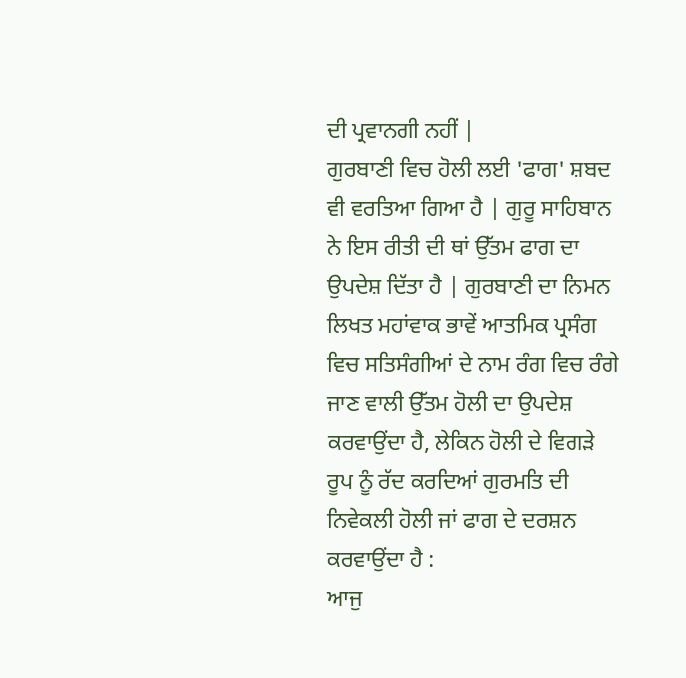ਦੀ ਪ੍ਰਵਾਨਗੀ ਨਹੀਂ |
ਗੁਰਬਾਣੀ ਵਿਚ ਹੋਲੀ ਲਈ 'ਫਾਗ' ਸ਼ਬਦ ਵੀ ਵਰਤਿਆ ਗਿਆ ਹੈ | ਗੁਰੂ ਸਾਹਿਬਾਨ ਨੇ ਇਸ ਰੀਤੀ ਦੀ ਥਾਂ ਉੱਤਮ ਫਾਗ ਦਾ ਉਪਦੇਸ਼ ਦਿੱਤਾ ਹੈ | ਗੁਰਬਾਣੀ ਦਾ ਨਿਮਨ ਲਿਖਤ ਮਹਾਂਵਾਕ ਭਾਵੇਂ ਆਤਮਿਕ ਪ੍ਰਸੰਗ ਵਿਚ ਸਤਿਸੰਗੀਆਂ ਦੇ ਨਾਮ ਰੰਗ ਵਿਚ ਰੰਗੇ ਜਾਣ ਵਾਲੀ ਉੱਤਮ ਹੋਲੀ ਦਾ ਉਪਦੇਸ਼ ਕਰਵਾਉਂਦਾ ਹੈ, ਲੇਕਿਨ ਹੋਲੀ ਦੇ ਵਿਗੜੇ ਰੂਪ ਨੂੰ ਰੱਦ ਕਰਦਿਆਂ ਗੁਰਮਤਿ ਦੀ ਨਿਵੇਕਲੀ ਹੋਲੀ ਜਾਂ ਫਾਗ ਦੇ ਦਰਸ਼ਨ ਕਰਵਾਉਂਦਾ ਹੈ :
ਆਜੁ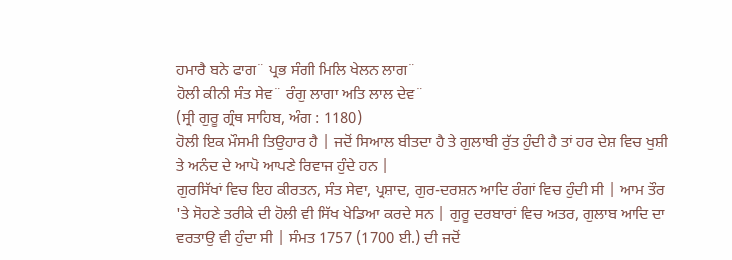ਹਮਾਰੈ ਬਨੇ ਫਾਗ¨ ਪ੍ਰਭ ਸੰਗੀ ਮਿਲਿ ਖੇਲਨ ਲਾਗ¨
ਹੋਲੀ ਕੀਨੀ ਸੰਤ ਸੇਵ¨ ਰੰਗੁ ਲਾਗਾ ਅਤਿ ਲਾਲ ਦੇਵ¨
(ਸ੍ਰੀ ਗੁਰੂ ਗ੍ਰੰਥ ਸਾਹਿਬ, ਅੰਗ : 1180)
ਹੋਲੀ ਇਕ ਮੌਸਮੀ ਤਿਉਹਾਰ ਹੈ | ਜਦੋਂ ਸਿਆਲ ਬੀਤਦਾ ਹੈ ਤੇ ਗੁਲਾਬੀ ਰੁੱਤ ਹੁੰਦੀ ਹੈ ਤਾਂ ਹਰ ਦੇਸ਼ ਵਿਚ ਖੁਸ਼ੀ ਤੇ ਅਨੰਦ ਦੇ ਆਪੋ ਆਪਣੇ ਰਿਵਾਜ ਹੁੰਦੇ ਹਨ |
ਗੁਰਸਿੱਖਾਂ ਵਿਚ ਇਹ ਕੀਰਤਨ, ਸੰਤ ਸੇਵਾ, ਪ੍ਰਸ਼ਾਦ, ਗੁਰ-ਦਰਸ਼ਨ ਆਦਿ ਰੰਗਾਂ ਵਿਚ ਹੁੰਦੀ ਸੀ | ਆਮ ਤੌਰ 'ਤੇ ਸੋਹਣੇ ਤਰੀਕੇ ਦੀ ਹੋਲੀ ਵੀ ਸਿੱਖ ਖੇਡਿਆ ਕਰਦੇ ਸਨ | ਗੁਰੂ ਦਰਬਾਰਾਂ ਵਿਚ ਅਤਰ, ਗੁਲਾਬ ਆਦਿ ਦਾ ਵਰਤਾਉ ਵੀ ਹੁੰਦਾ ਸੀ | ਸੰਮਤ 1757 (1700 ਈ.) ਦੀ ਜਦੋਂ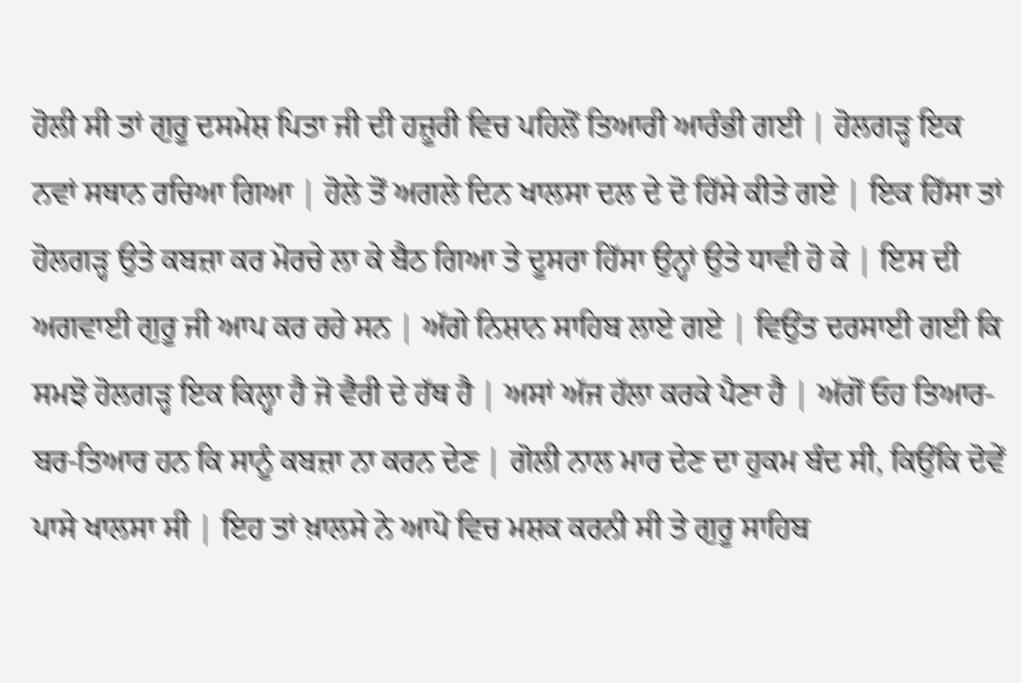ਹੋਲੀ ਸੀ ਤਾਂ ਗੁਰੂ ਦਸਮੇਸ਼ ਪਿਤਾ ਜੀ ਦੀ ਹਜ਼ੂਰੀ ਵਿਚ ਪਹਿਲੋਂ ਤਿਆਰੀ ਆਰੰਭੀ ਗਈ | ਹੋਲਗੜ੍ਹ ਇਕ ਨਵਾਂ ਸਥਾਨ ਰਚਿਆ ਗਿਆ | ਹੋਲੇ ਤੋਂ ਅਗਲੇ ਦਿਨ ਖਾਲਸਾ ਦਲ ਦੇ ਦੋ ਹਿੱਸੇ ਕੀਤੇ ਗਏ | ਇਕ ਹਿੱਸਾ ਤਾਂ ਹੋਲਗੜ੍ਹ ਉਤੇ ਕਬਜ਼ਾ ਕਰ ਮੋਰਚੇ ਲਾ ਕੇ ਬੈਠ ਗਿਆ ਤੇ ਦੂਸਰਾ ਹਿੱਸਾ ਉਨ੍ਹਾਂ ਉਤੇ ਧਾਵੀ ਹੋ ਕੇ | ਇਸ ਦੀ ਅਗਵਾਈ ਗੁਰੂ ਜੀ ਆਪ ਕਰ ਰਹੇ ਸਨ | ਅੱਗੇ ਨਿਸ਼ਾਨ ਸਾਹਿਬ ਲਾਏ ਗਏ | ਵਿਉਂਤ ਦਰਸਾਈ ਗਈ ਕਿ ਸਮਝੋ ਹੋਲਗੜ੍ਹ ਇਕ ਕਿਲ੍ਹਾ ਹੈ ਜੋ ਵੈਰੀ ਦੇ ਹੱਥ ਹੈ | ਅਸਾਂ ਅੱਜ ਹੱਲਾ ਕਰਕੇ ਪੈਣਾ ਹੈ | ਅੱਗੋਂ ਓਹ ਤਿਆਰ-ਬਰ-ਤਿਆਰ ਹਨ ਕਿ ਸਾਨੂੰ ਕਬਜ਼ਾ ਨਾ ਕਰਨ ਦੇਣ | ਗੋਲੀ ਨਾਲ ਮਾਰ ਦੇਣ ਦਾ ਹੁਕਮ ਬੰਦ ਸੀ, ਕਿਉਂਕਿ ਦੋਵੇਂ ਪਾਸੇ ਖਾਲਸਾ ਸੀ | ਇਹ ਤਾਂ ਖ਼ਾਲਸੇ ਨੇ ਆਪੋ ਵਿਚ ਮਸ਼ਕ ਕਰਨੀ ਸੀ ਤੇ ਗੁਰੂ ਸਾਹਿਬ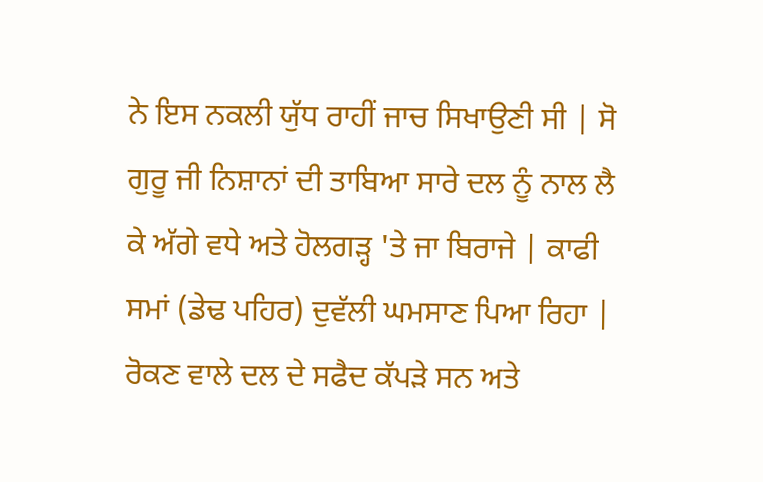ਨੇ ਇਸ ਨਕਲੀ ਯੁੱਧ ਰਾਹੀਂ ਜਾਚ ਸਿਖਾਉਣੀ ਸੀ | ਸੋ ਗੁਰੂ ਜੀ ਨਿਸ਼ਾਨਾਂ ਦੀ ਤਾਬਿਆ ਸਾਰੇ ਦਲ ਨੂੰ ਨਾਲ ਲੈ ਕੇ ਅੱਗੇ ਵਧੇ ਅਤੇ ਹੋਲਗੜ੍ਹ 'ਤੇ ਜਾ ਬਿਰਾਜੇ | ਕਾਫੀ ਸਮਾਂ (ਡੇਢ ਪਹਿਰ) ਦੁਵੱਲੀ ਘਮਸਾਣ ਪਿਆ ਰਿਹਾ | ਰੋਕਣ ਵਾਲੇ ਦਲ ਦੇ ਸਫੈਦ ਕੱਪੜੇ ਸਨ ਅਤੇ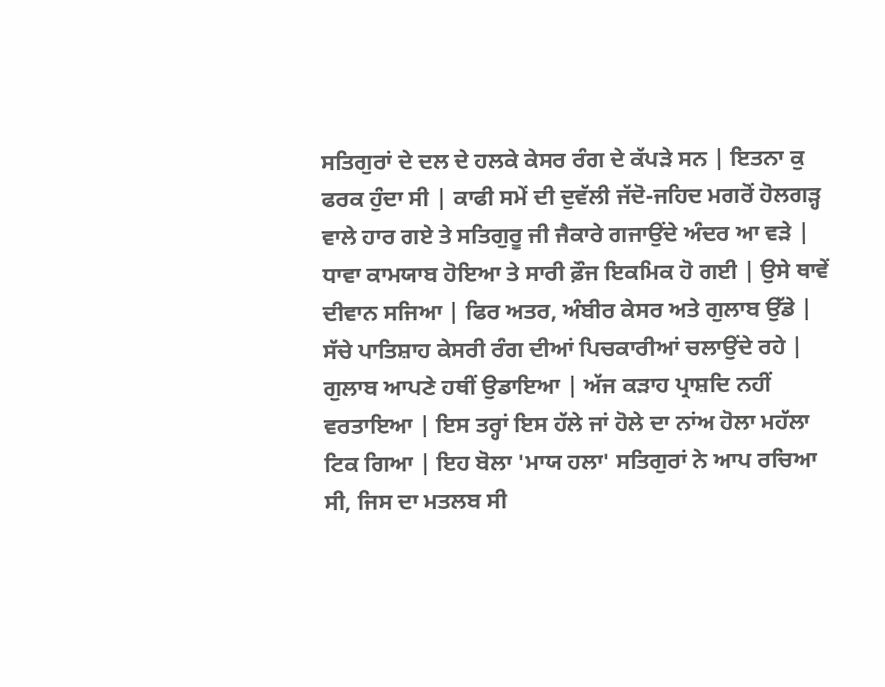ਸਤਿਗੁਰਾਂ ਦੇ ਦਲ ਦੇ ਹਲਕੇ ਕੇਸਰ ਰੰਗ ਦੇ ਕੱਪੜੇ ਸਨ | ਇਤਨਾ ਕੁ ਫਰਕ ਹੁੰਦਾ ਸੀ | ਕਾਫੀ ਸਮੇਂ ਦੀ ਦੁਵੱਲੀ ਜੱਦੋ-ਜਹਿਦ ਮਗਰੋਂ ਹੋਲਗੜ੍ਹ ਵਾਲੇ ਹਾਰ ਗਏ ਤੇ ਸਤਿਗੁਰੂ ਜੀ ਜੈਕਾਰੇ ਗਜਾਉਂਦੇ ਅੰਦਰ ਆ ਵੜੇ | ਧਾਵਾ ਕਾਮਯਾਬ ਹੋਇਆ ਤੇ ਸਾਰੀ ਫ਼ੌਜ ਇਕਮਿਕ ਹੋ ਗਈ | ਉਸੇ ਥਾਵੇਂ ਦੀਵਾਨ ਸਜਿਆ | ਫਿਰ ਅਤਰ, ਅੰਬੀਰ ਕੇਸਰ ਅਤੇ ਗੁਲਾਬ ਉੱਡੇ | ਸੱਚੇ ਪਾਤਿਸ਼ਾਹ ਕੇਸਰੀ ਰੰਗ ਦੀਆਂ ਪਿਚਕਾਰੀਆਂ ਚਲਾਉਂਦੇ ਰਹੇ | ਗੁਲਾਬ ਆਪਣੇ ਹਥੀਂ ਉਡਾਇਆ | ਅੱਜ ਕੜਾਹ ਪ੍ਰਾਸ਼ਦਿ ਨਹੀਂ ਵਰਤਾਇਆ | ਇਸ ਤਰ੍ਹਾਂ ਇਸ ਹੱਲੇ ਜਾਂ ਹੋਲੇ ਦਾ ਨਾਂਅ ਹੋਲਾ ਮਹੱਲਾ ਟਿਕ ਗਿਆ | ਇਹ ਬੋਲਾ 'ਮਾਯ ਹਲਾ' ਸਤਿਗੁਰਾਂ ਨੇ ਆਪ ਰਚਿਆ ਸੀ, ਜਿਸ ਦਾ ਮਤਲਬ ਸੀ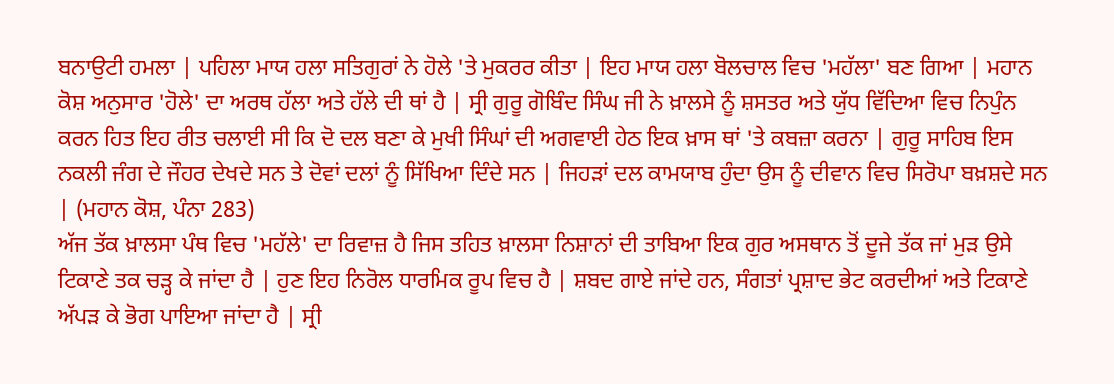ਬਨਾਉਟੀ ਹਮਲਾ | ਪਹਿਲਾ ਮਾਯ ਹਲਾ ਸਤਿਗੁਰਾਂ ਨੇ ਹੋਲੇ 'ਤੇ ਮੁਕਰਰ ਕੀਤਾ | ਇਹ ਮਾਯ ਹਲਾ ਬੋਲਚਾਲ ਵਿਚ 'ਮਹੱਲਾ' ਬਣ ਗਿਆ | ਮਹਾਨ ਕੋਸ਼ ਅਨੁਸਾਰ 'ਹੋਲੇ' ਦਾ ਅਰਥ ਹੱਲਾ ਅਤੇ ਹੱਲੇ ਦੀ ਥਾਂ ਹੈ | ਸ੍ਰੀ ਗੁਰੂ ਗੋਬਿੰਦ ਸਿੰਘ ਜੀ ਨੇ ਖ਼ਾਲਸੇ ਨੂੰ ਸ਼ਸਤਰ ਅਤੇ ਯੁੱਧ ਵਿੱਦਿਆ ਵਿਚ ਨਿਪੁੰਨ ਕਰਨ ਹਿਤ ਇਹ ਰੀਤ ਚਲਾਈ ਸੀ ਕਿ ਦੋ ਦਲ ਬਣਾ ਕੇ ਮੁਖੀ ਸਿੰਘਾਂ ਦੀ ਅਗਵਾਈ ਹੇਠ ਇਕ ਖ਼ਾਸ ਥਾਂ 'ਤੇ ਕਬਜ਼ਾ ਕਰਨਾ | ਗੁਰੂ ਸਾਹਿਬ ਇਸ ਨਕਲੀ ਜੰਗ ਦੇ ਜੌਹਰ ਦੇਖਦੇ ਸਨ ਤੇ ਦੋਵਾਂ ਦਲਾਂ ਨੂੰ ਸਿੱਖਿਆ ਦਿੰਦੇ ਸਨ | ਜਿਹੜਾਂ ਦਲ ਕਾਮਯਾਬ ਹੁੰਦਾ ਉਸ ਨੂੰ ਦੀਵਾਨ ਵਿਚ ਸਿਰੋਪਾ ਬਖ਼ਸ਼ਦੇ ਸਨ | (ਮਹਾਨ ਕੋਸ਼, ਪੰਨਾ 283)
ਅੱਜ ਤੱਕ ਖ਼ਾਲਸਾ ਪੰਥ ਵਿਚ 'ਮਹੱਲੇ' ਦਾ ਰਿਵਾਜ਼ ਹੈ ਜਿਸ ਤਹਿਤ ਖ਼ਾਲਸਾ ਨਿਸ਼ਾਨਾਂ ਦੀ ਤਾਬਿਆ ਇਕ ਗੁਰ ਅਸਥਾਨ ਤੋਂ ਦੂਜੇ ਤੱਕ ਜਾਂ ਮੁੜ ਉਸੇ ਟਿਕਾਣੇ ਤਕ ਚੜ੍ਹ ਕੇ ਜਾਂਦਾ ਹੈ | ਹੁਣ ਇਹ ਨਿਰੋਲ ਧਾਰਮਿਕ ਰੂਪ ਵਿਚ ਹੈ | ਸ਼ਬਦ ਗਾਏ ਜਾਂਦੇ ਹਨ, ਸੰਗਤਾਂ ਪ੍ਰਸ਼ਾਦ ਭੇਟ ਕਰਦੀਆਂ ਅਤੇ ਟਿਕਾਣੇ ਅੱਪੜ ਕੇ ਭੋਗ ਪਾਇਆ ਜਾਂਦਾ ਹੈ | ਸ੍ਰੀ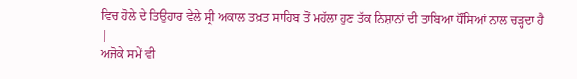ਵਿਚ ਹੋਲੇ ਦੇ ਤਿਉਹਾਰ ਵੇਲੇ ਸ੍ਰੀ ਅਕਾਲ ਤਖ਼ਤ ਸਾਹਿਬ ਤੋਂ ਮਹੱਲਾ ਹੁਣ ਤੱਕ ਨਿਸ਼ਾਨਾਂ ਦੀ ਤਾਬਿਆ ਧੌਂਸਿਆਂ ਨਾਲ ਚੜ੍ਹਦਾ ਹੈ |
ਅਜੋਕੇ ਸਮੇਂ ਵੀ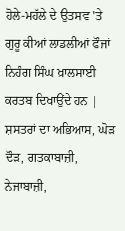ਹੋਲੇ-ਮਹੱਲੇ ਦੇ ਉਤਸਵ 'ਤੇ ਗੁਰੂ ਕੀਆਂ ਲਾਡਲੀਆਂ ਫੌਜਾਂ ਨਿਹੰਗ ਸਿੰਘ ਖ਼ਾਲਸਾਈ ਕਰਤਬ ਦਿਖਾਉਂਦੇ ਹਨ | ਸ਼ਸਤਰਾਂ ਦਾ ਅਭਿਆਸ, ਘੋੜ ਦੌੜ, ਗਤਕਾਬਾਜ਼ੀ, ਨੇਜਾਬਾਜ਼ੀ,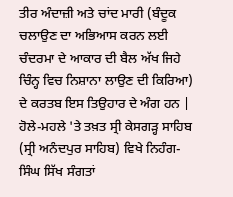ਤੀਰ ਅੰਦਾਜ਼ੀ ਅਤੇ ਚਾਂਦ ਮਾਰੀ (ਬੰਦੂਕ ਚਲਾਉਣ ਦਾ ਅਭਿਆਸ ਕਰਨ ਲਈ ਚੰਦਰਮਾ ਦੇ ਆਕਾਰ ਦੀ ਬੈਲ ਅੱਖ ਜਿਹੇ ਚਿੰਨ੍ਹ ਵਿਚ ਨਿਸ਼ਾਨਾ ਲਾਉਣ ਦੀ ਕਿਰਿਆ) ਦੇ ਕਰਤਬ ਇਸ ਤਿਉਹਾਰ ਦੇ ਅੰਗ ਹਨ | ਹੋਲੇ-ਮਹਲੇ 'ਤੇ ਤਖ਼ਤ ਸ੍ਰੀ ਕੇਸਗੜ੍ਹ ਸਾਹਿਬ (ਸ੍ਰੀ ਅਨੰਦਪੁਰ ਸਾਹਿਬ) ਵਿਖੇ ਨਿਹੰਗ-ਸਿੰਘ ਸਿੱਖ ਸੰਗਤਾਂ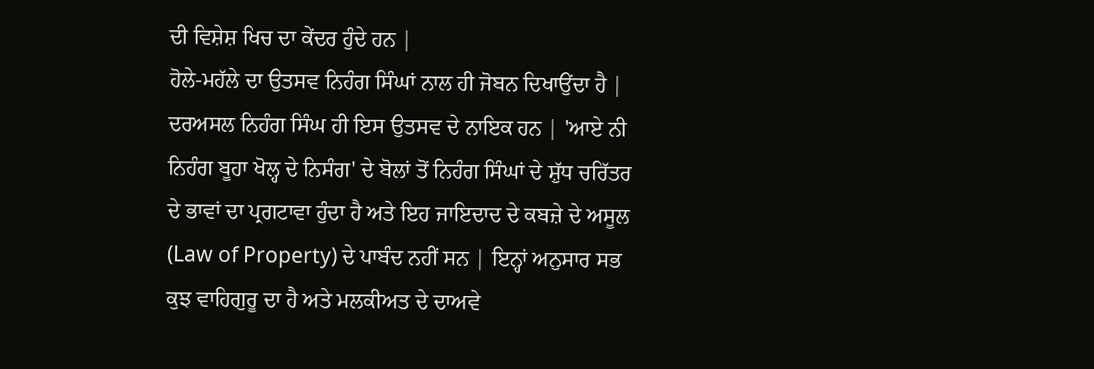ਦੀ ਵਿਸ਼ੇਸ਼ ਖਿਚ ਦਾ ਕੇਂਦਰ ਹੁੰਦੇ ਹਨ |
ਹੋਲੇ-ਮਹੱਲੇ ਦਾ ਉਤਸਵ ਨਿਹੰਗ ਸਿੰਘਾਂ ਨਾਲ ਹੀ ਜੋਬਨ ਦਿਖਾਉਂਦਾ ਹੈ | ਦਰਅਸਲ ਨਿਹੰਗ ਸਿੰਘ ਹੀ ਇਸ ਉਤਸਵ ਦੇ ਨਾਇਕ ਹਨ | 'ਆਏ ਨੀ ਨਿਹੰਗ ਬੂਹਾ ਖੋਲ੍ਹ ਦੇ ਨਿਸੰਗ' ਦੇ ਬੋਲਾਂ ਤੋਂ ਨਿਹੰਗ ਸਿੰਘਾਂ ਦੇ ਸ਼ੁੱਧ ਚਰਿੱਤਰ ਦੇ ਭਾਵਾਂ ਦਾ ਪ੍ਰਗਟਾਵਾ ਹੁੰਦਾ ਹੈ ਅਤੇ ਇਹ ਜਾਇਦਾਦ ਦੇ ਕਬਜ਼ੇ ਦੇ ਅਸੂਲ (Law of Property) ਦੇ ਪਾਬੰਦ ਨਹੀਂ ਸਨ | ਇਨ੍ਹਾਂ ਅਨੁਸਾਰ ਸਭ ਕੁਝ ਵਾਹਿਗੁਰੂ ਦਾ ਹੈ ਅਤੇ ਮਲਕੀਅਤ ਦੇ ਦਾਅਵੇ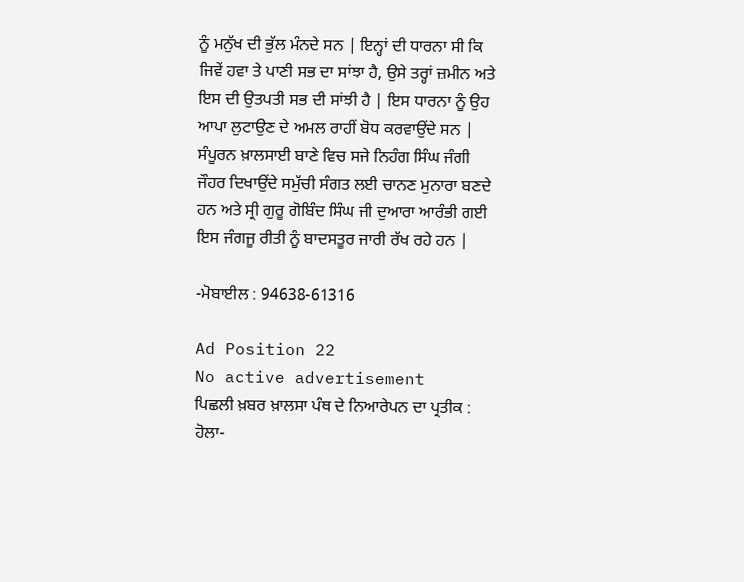ਨੂੰ ਮਨੁੱਖ ਦੀ ਭੁੱਲ ਮੰਨਦੇ ਸਨ | ਇਨ੍ਹਾਂ ਦੀ ਧਾਰਨਾ ਸੀ ਕਿ ਜਿਵੇਂ ਹਵਾ ਤੇ ਪਾਣੀ ਸਭ ਦਾ ਸਾਂਝਾ ਹੈ, ਉਸੇ ਤਰ੍ਹਾਂ ਜ਼ਮੀਨ ਅਤੇ ਇਸ ਦੀ ਉਤਪਤੀ ਸਭ ਦੀ ਸਾਂਝੀ ਹੈ | ਇਸ ਧਾਰਨਾ ਨੂੰ ਉਹ ਆਪਾ ਲੁਟਾਉਣ ਦੇ ਅਮਲ ਰਾਹੀਂ ਬੋਧ ਕਰਵਾਉਂਦੇ ਸਨ | ਸੰਪੂਰਨ ਖ਼ਾਲਸਾਈ ਬਾਣੇ ਵਿਚ ਸਜੇ ਨਿਹੰਗ ਸਿੰਘ ਜੰਗੀ ਜੌਹਰ ਦਿਖਾਉਂਦੇ ਸਮੁੱਚੀ ਸੰਗਤ ਲਈ ਚਾਨਣ ਮੁਨਾਰਾ ਬਣਦੇ ਹਨ ਅਤੇ ਸ੍ਰੀ ਗੁਰੂ ਗੋਬਿੰਦ ਸਿੰਘ ਜੀ ਦੁਆਰਾ ਆਰੰਭੀ ਗਈ ਇਸ ਜੰਗਜੂ ਰੀਤੀ ਨੂੰ ਬਾਦਸਤੂਰ ਜਾਰੀ ਰੱਖ ਰਹੇ ਹਨ |

-ਮੋਬਾਈਲ : 94638-61316

Ad Position 22
No active advertisement
ਪਿਛਲੀ ਖ਼ਬਰ ਖ਼ਾਲਸਾ ਪੰਥ ਦੇ ਨਿਆਰੇਪਨ ਦਾ ਪ੍ਰਤੀਕ : ਹੋਲਾ-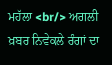ਮਹੱਲਾ <br/> ਅਗਲੀ ਖ਼ਬਰ ਨਿਵੇਕਲੇ ਰੰਗਾਂ ਦਾ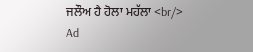ਜਲੌਅ ਹੈ ਹੋਲਾ ਮਹੱਲਾ <br/>
Ad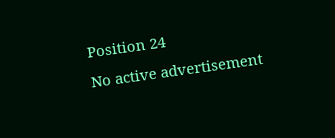Position 24
No active advertisement